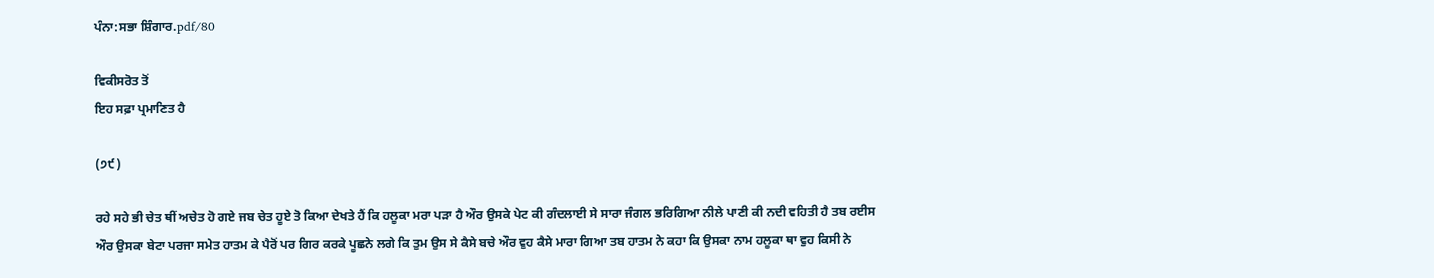ਪੰਨਾ:ਸਭਾ ਸ਼ਿੰਗਾਰ.pdf/80

ਵਿਕੀਸਰੋਤ ਤੋਂ
ਇਹ ਸਫ਼ਾ ਪ੍ਰਮਾਣਿਤ ਹੈ

(੭੯)

ਰਹੇ ਸਹੇ ਭੀ ਚੇਤ ਥੀਂ ਅਚੇਤ ਹੋ ਗਏ ਜਬ ਚੇਤ ਹੂਏ ਤੋ ਕਿਆ ਦੇਖਤੇ ਹੈਂ ਕਿ ਹਲੂਕਾ ਮਰਾ ਪੜਾ ਹੈ ਔਰ ਉਸਕੇ ਪੇਟ ਕੀ ਗੰਦਲਾਈ ਸੇ ਸਾਰਾ ਜੰਗਲ ਭਰਿਗਿਆ ਨੀਲੇ ਪਾਣੀ ਕੀ ਨਦੀ ਵਹਿਤੀ ਹੈ ਤਬ ਰਈਸ ਔਰ ਉਸਕਾ ਬੇਟਾ ਪਰਜਾ ਸਮੇਤ ਹਾਤਮ ਕੇ ਪੈਰੋਂ ਪਰ ਗਿਰ ਕਰਕੇ ਪੂਛਨੇ ਲਗੇ ਕਿ ਤੁਮ ਉਸ ਸੇ ਕੈਸੇ ਬਚੇ ਔਰ ਵੁਹ ਕੈਸੇ ਮਾਰਾ ਗਿਆ ਤਬ ਹਾਤਮ ਨੇ ਕਹਾ ਕਿ ਉਸਕਾ ਨਾਮ ਹਲੂਕਾ ਥਾ ਵੁਹ ਕਿਸੀ ਨੇ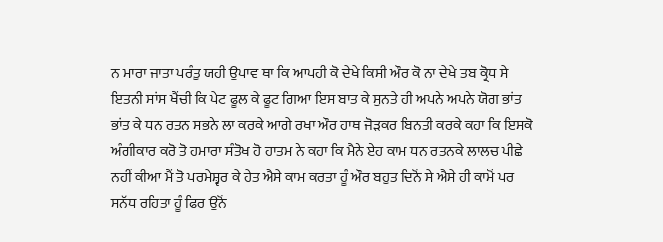ਨ ਮਾਰਾ ਜਾਤਾ ਪਰੰਤੁ ਯਹੀ ਉਪਾਵ ਥਾ ਕਿ ਆਪਹੀ ਕੋ ਦੇਖੇ ਕਿਸੀ ਔਰ ਕੋ ਨਾ ਦੇਖੇ ਤਬ ਕ੍ਰੋਧ ਸੇ ਇਤਨੀ ਸਾਂਸ ਖੈਂਚੀ ਕਿ ਪੇਟ ਫੂਲ ਕੇ ਫੂਟ ਗਿਆ ਇਸ ਬਾਤ ਕੇ ਸੁਨਤੇ ਹੀ ਅਪਨੇ ਅਪਨੇ ਯੋਗ ਭਾਂਤ ਭਾਂਤ ਕੇ ਧਨ ਰਤਨ ਸਭਨੇ ਲਾ ਕਰਕੇ ਆਗੇ ਰਖਾ ਔਰ ਹਾਥ ਜੋੜਕਰ ਬਿਨਤੀ ਕਰਕੇ ਕਹਾ ਕਿ ਇਸਕੋ ਅੰਗੀਕਾਰ ਕਰੋ ਤੋ ਹਮਾਰਾ ਸੰਤੋਖ ਹੋ ਹਾਤਮ ਨੇ ਕਹਾ ਕਿ ਮੈਨੇ ਏਹ ਕਾਮ ਧਨ ਰਤਨਕੇ ਲਾਲਚ ਪੀਛੇ ਨਹੀਂ ਕੀਆ ਮੈਂ ਤੋ ਪਰਮੇਸ਼੍ਵਰ ਕੇ ਹੇਤ ਐਸੇ ਕਾਮ ਕਰਤਾ ਹੂੰ ਔਰ ਬਹੁਤ ਦਿਨੋਂ ਸੇ ਐਸੇ ਹੀ ਕਾਮੋਂ ਪਰ ਸਨੱਧ ਰਹਿਤਾ ਹੂੰ ਫਿਰ ਉਨੋਂ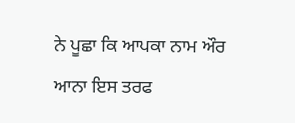ਨੇ ਪੂਛਾ ਕਿ ਆਪਕਾ ਨਾਮ ਔਰ ਆਨਾ ਇਸ ਤਰਫ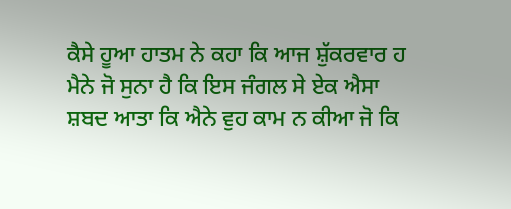ਕੈਸੇ ਹੂਆ ਹਾਤਮ ਨੇ ਕਹਾ ਕਿ ਆਜ ਸ਼ੁੱਕਰਵਾਰ ਹ ਮੈਨੇ ਜੋ ਸੁਨਾ ਹੈ ਕਿ ਇਸ ਜੰਗਲ ਸੇ ਏਕ ਐਸਾ ਸ਼ਬਦ ਆਤਾ ਕਿ ਐਨੇ ਵੁਹ ਕਾਮ ਨ ਕੀਆ ਜੋ ਕਿ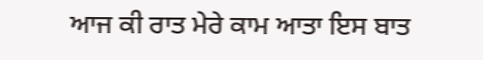ਆਜ ਕੀ ਰਾਤ ਮੇਰੇ ਕਾਮ ਆਤਾ ਇਸ ਬਾਤ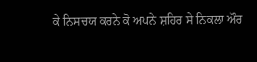ਕੇ ਨਿਸਚਯ ਕਰਨੇ ਕੋ ਅਪਨੇ ਸ਼ਹਿਰ ਸੇ ਨਿਕਲਾ ਔਰ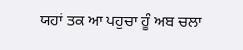ਯਹਾਂ ਤਕ ਆ ਪਹੁਚਾ ਹੂੰ ਅਬ ਚਲਾ